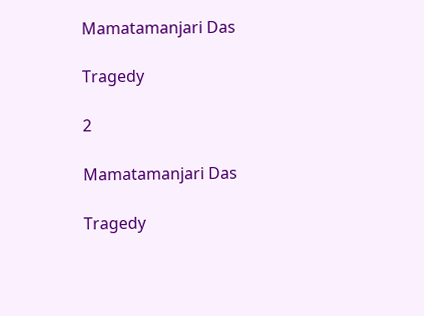Mamatamanjari Das

Tragedy

2

Mamatamanjari Das

Tragedy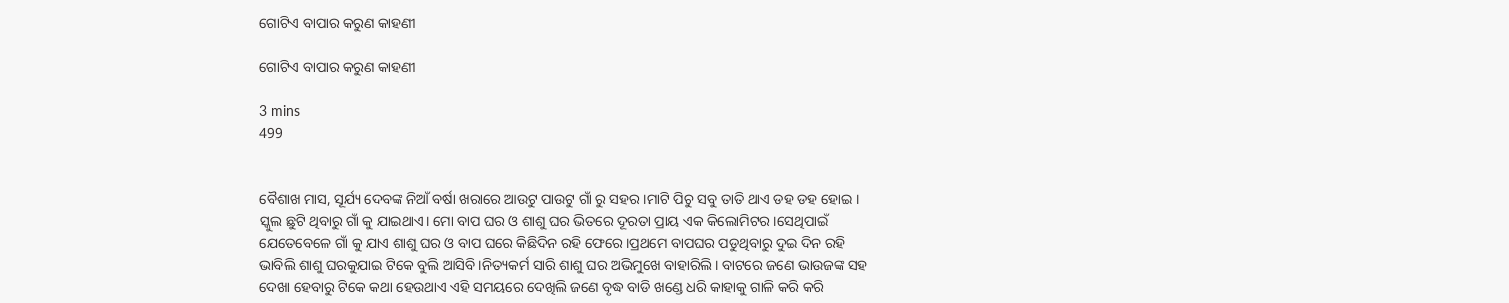ଗୋଟିଏ ବାପାର କରୁଣ କାହଣୀ

ଗୋଟିଏ ବାପାର କରୁଣ କାହଣୀ

3 mins
499


ବୈଶାଖ ମାସ, ସୂର୍ଯ୍ୟ ଦେବଙ୍କ ନିଆଁ ବର୍ଷା ଖରାରେ ଆଉଟୁ ପାଉଟୁ ଗାଁ ରୁ ସହର।ମାଟି ପିଚୁ ସବୁ ତାତି ଥାଏ ଡହ ଡହ ହୋଇ । ସ୍କୁଲ ଛୁଟି ଥିବାରୁ ଗାଁ କୁ ଯାଇଥାଏ। ମୋ ବାପ ଘର ଓ ଶାଶୁ ଘର ଭିତରେ ଦୂରତା ପ୍ରାୟ ଏକ କିଲୋମିଟର ।ସେଥିପାଇଁ ଯେତେବେଳେ ଗାଁ କୁ ଯାଏ ଶାଶୁ ଘର ଓ ବାପ ଘରେ କିଛିଦିନ ରହି ଫେରେ।ପ୍ରଥମେ ବାପଘର ପଡୁଥିବାରୁ ଦୁଇ ଦିନ ରହି ଭାବିଲି ଶାଶୁ ଘରକୁଯାଇ ଟିକେ ବୁଲି ଆସିବି ।ନିତ୍ୟକର୍ମ ସାରି ଶାଶୁ ଘର ଅଭିମୁଖେ ବାହାରିଲି। ବାଟରେ ଜଣେ ଭାଉଜଙ୍କ ସହ ଦେଖା ହେବାରୁ ଟିକେ କଥା ହେଉଥାଏ ଏହି ସମୟରେ ଦେଖିଲି ଜଣେ ବୃଦ୍ଧ ବାଡି ଖଣ୍ଡେ ଧରି କାହାକୁ ଗାଳି କରି କରି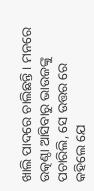ଖାଲି ପାଦରେ ଚାଲିଛନ୍ତି । ମନରେ ଉତ୍କଣ୍ଠା ଆସିବାରୁ ଭାଉଜଙ୍କୁ ପଚାରିଲି, ସେ ଉତ୍ତର ରେ କହିଲେ ଯେ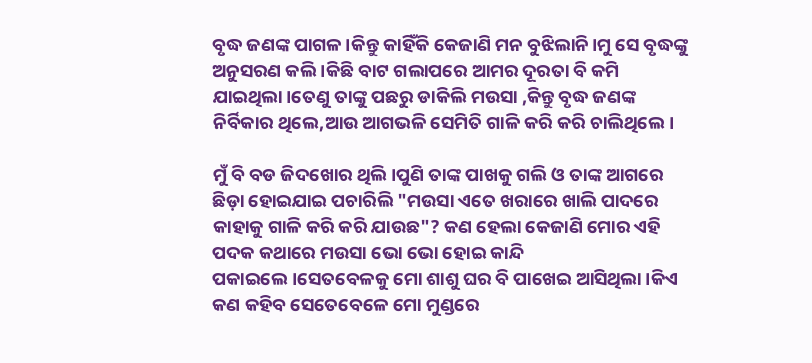ବୃଦ୍ଧ ଜଣଙ୍କ ପାଗଳ।କିନ୍ତୁ କାହିଁକି କେଜାଣି ମନ ବୁଝିଲାନି।ମୁ ସେ ବୃଦ୍ଧଙ୍କୁ ଅନୁସରଣ କଲି ।କିଛି ବାଟ ଗଲାପରେ ଆମର ଦୂରତା ବି କମି ଯାଇଥିଲା।ତେଣୁ ତାଙ୍କୁ ପଛରୁ ଡାକିଲି ମଉସା ,କିନ୍ତୁ ବୃଦ୍ଧ ଜଣଙ୍କ ନିର୍ବିକାର ଥିଲେ,ଆଉ ଆଗଭଳି ସେମିତି ଗାଳି କରି କରି ଚାଲିଥିଲେ।

ମୁଁ ବି ବଡ ଜିଦଖୋର ଥିଲି।ପୁଣି ତାଙ୍କ ପାଖକୁ ଗଲି ଓ ତାଙ୍କ ଆଗରେ ଛିଡ଼ା ହୋଇଯାଇ ପଚାରିଲି "ମଉସା ଏତେ ଖରାରେ ଖାଲି ପାଦରେ କାହାକୁ ଗାଳି କରି କରି ଯାଉଛ"? କଣ ହେଲା କେଜାଣି ମୋର ଏହି ପଦକ କଥାରେ ମଉସା ଭୋ ଭୋ ହୋଇ କାନ୍ଦି ପକାଇଲେ।ସେତବେଳକୁ ମୋ ଶାଶୁ ଘର ବି ପାଖେଇ ଆସିଥିଲା ।କିଏ କଣ କହିବ ସେତେବେଳେ ମୋ ମୁଣ୍ଡରେ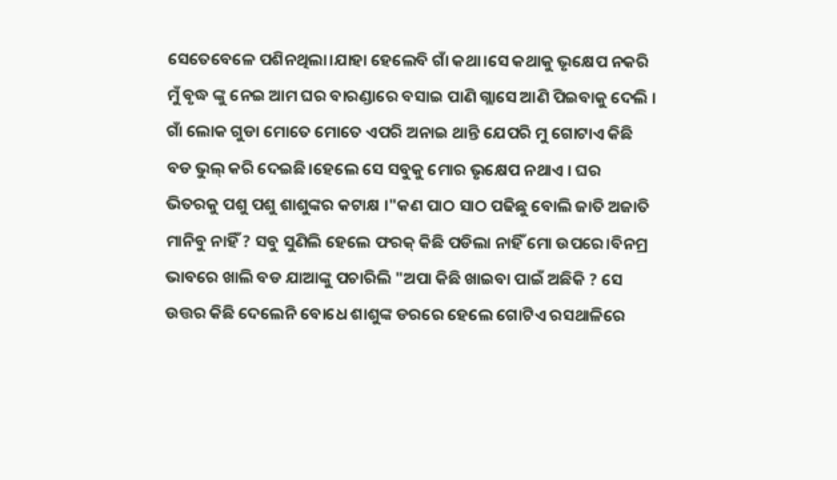ସେତେବେଳେ ପଶିନଥିଲା।ଯାହା ହେଲେବି ଗାଁ କଥା।ସେ କଥାକୁ ଭୃକ୍ଷେପ ନକରି ମୁଁ ବୃଦ୍ଧ ଙ୍କୁ ନେଇ ଆମ ଘର ବାରଣ୍ଡାରେ ବସାଇ ପାଣି ଗ୍ଲାସେ ଆଣି ପିଇବାକୁ ଦେଲି । ଗାଁ ଲୋକ ଗୁଡା ମୋତେ ମୋତେ ଏପରି ଅନାଇ ଥାନ୍ତି ଯେପରି ମୁ ଗୋଟାଏ କିଛି ବଡ ଭୁଲ୍ କରି ଦେଇଛି।ହେଲେ ସେ ସବୁକୁ ମୋର ଭୃକ୍ଷେପ ନଥାଏ । ଘର ଭିତରକୁ ପଶୁ ପଶୁ ଶାଶୁଙ୍କର କଟାକ୍ଷ ।"କଣ ପାଠ ସାଠ ପଢିଛୁ ବୋଲି ଜାତି ଅଜାତି ମାନିବୁ ନାହିଁ ? ସବୁ ସୁଣିଲି ହେଲେ ଫରକ୍ କିଛି ପଡିଲା ନାହିଁ ମୋ ଉପରେ।ବିନମ୍ର ଭାବରେ ଖାଲି ବଡ ଯାଆଙ୍କୁ ପଚାରିଲି "ଅପା କିଛି ଖାଇବା ପାଇଁ ଅଛିକି ? ସେ ଉତ୍ତର କିଛି ଦେଲେନି ବୋଧେ ଶାଶୁଙ୍କ ଡରରେ ହେଲେ ଗୋଟିଏ ରସଥାଳିରେ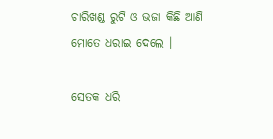ଚାରିଖଣ୍ଡ ରୁଟି ଓ ଭଜା କିଛି ଆଣି ମୋତେ ଧରାଇ ଦେଲେ ।

ସେତକ ଧରି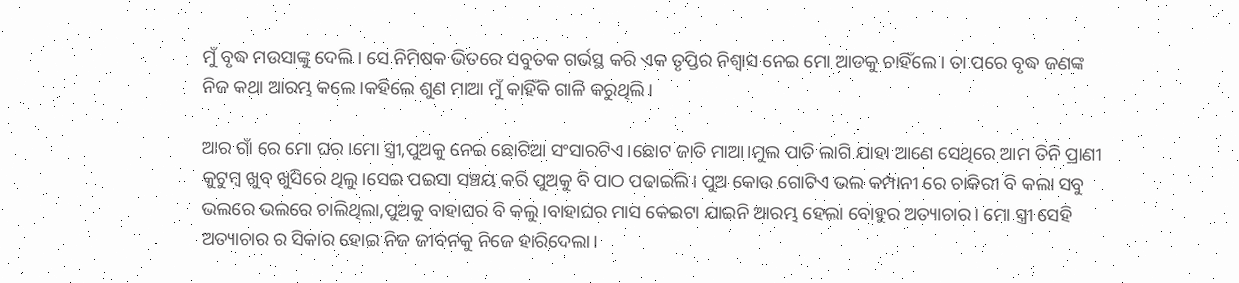ମୁଁ ବୃଦ୍ଧ ମଉସାଙ୍କୁ ଦେଲି । ସେ ନିମିଷକ ଭିତରେ ସବୁତକ ଗର୍ଭସ୍ଥ କରି ଏକ ତୃପ୍ତିର ନିଶ୍ୱାସ ନେଇ ମୋ ଆଡକୁ ଚାହିଁଲେ। ତା ପରେ ବୃଦ୍ଧ ଜଣଙ୍କ ନିଜ କଥା ଆରମ୍ଭ କଲେ।କହିଲେ ଶୁଣ ମାଆ ମୁଁ କାହିଁକି ଗାଳି କରୁଥିଲି।

ଆର ଗାଁ ରେ ମୋ ଘର ।ମୋ ସ୍ତ୍ରୀ,ପୁଅକୁ ନେଇ ଛୋଟିଆ ସଂସାରଟିଏ।ଛୋଟ ଜାତି ମାଆ।ମୁଲ ପାତି ଲାଗି ଯାହା ଆଣେ ସେଥିରେ ଆମ ତିନି ପ୍ରାଣୀ କୁଟୁମ୍ବ ଖୁବ୍ ଖୁସିରେ ଥିଲୁ।ସେଇ ପଇସା ସଞ୍ଚୟ କରି ପୁଅକୁ ବି ପାଠ ପଢାଇଲି। ପୁଅ କୋଉ ଗୋଟିଏ ଭଲ କମ୍ପାନୀ ରେ ଚାକିରୀ ବି କଲା ସବୁ ଭଲରେ ଭଲରେ ଚାଲିଥିଲା,ପୁଅକୁ ବାହାଘର ବି କଲୁ।ବାହାଘର ମାସ କେଇଟା ଯାଇନି ଆରମ୍ଭ ହେଲା ବୋହୁର ଅତ୍ୟାଚାର। ମୋ ସ୍ତ୍ରୀ ସେହି ଅତ୍ୟାଚାର ର ସିକାର ହୋଇ ନିଜ ଜୀବନକୁ ନିଜେ ହାରିଦେଲା।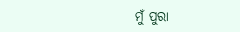ମୁଁ ପୁରା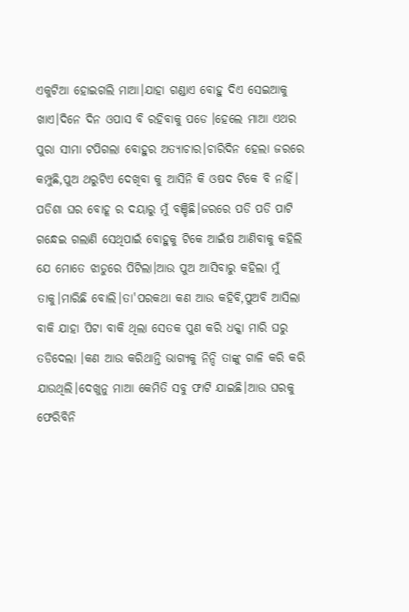ଏକୁଟିଆ ହୋଇଗଲି ମାଆ।ଯାହା ଗଣ୍ଡାଏ ବୋହୁ ଦିଏ ସେଇଆକୁ ଖାଏ।ଦିନେ ଦିନ ଓପାସ ବି ରହିବାକୁ ପଡେ ।ହେଲେ ମାଆ ଏଥର ପୁରା ସୀମା ଟପିଗଲା ବୋହୁର ଅତ୍ୟାଚାର।ଚାରିଦିନ ହେଲା ଜରରେ କମ୍ପୁଛି,ପୁଅ ଥରୁଟିଏ ଦେଖିବା କୁ ଆସିନି କି ଓଷଦ ଟିକେ ବି ନାହିଁ। ପଡିଶା ଘର ବୋହୂ ର ଦୟାରୁ ମୁଁ ବଞ୍ଚିଛି।ଜରରେ ପଡି ପଡି ପାଟି ଗନ୍ଧେଇ ଗଲାଣି ସେଥିପାଇଁ ବୋହୁକୁ ଟିକେ ଆଇଁଷ ଆଣିବାକୁ କହିଲି ଯେ ମୋତେ ଝାଡୁରେ ପିଟିଲା।ଆଉ ପୁଅ ଆସିବାରୁ କହିଲା ମୁଁ ତାକୁ।ମାରିଛି ବୋଲି।ତା'ପରକଥା କଣ ଆଉ କହିବି,ପୁଅବି ଆସିଲା ବାକି ଯାହା ପିଟା ବାକି ଥିଲା ସେତକ ପୁଣ କରି ଧକ୍କା ମାରି ଘରୁ ତଡିଦେଲା ।କଣ ଆଉ କରିଥାନ୍ତି ଭାଗ୍ୟକୁ ନିନ୍ଦି ତାଙ୍କୁ ଗାଳି କରି କରି ଯାଉଥିଲି।ଦେଖୁନୁ ମାଆ କେମିତି ସବୁ ଫାଟି ଯାଇଛି।ଆଉ ଘରକୁ ଫେରିବିନି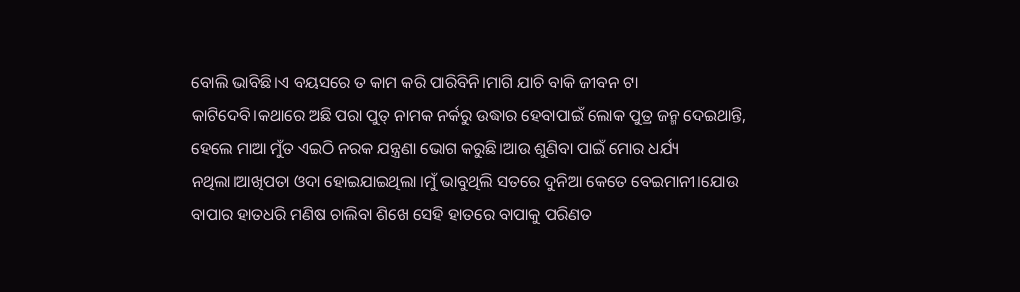ବୋଲି ଭାବିଛି।ଏ ବୟସରେ ତ କାମ କରି ପାରିବିନି।ମାଗି ଯାଚି ବାକି ଜୀବନ ଟା କାଟିଦେବି।କଥାରେ ଅଛି ପରା ପୁତ୍ ନାମକ ନର୍କରୁ ଉଦ୍ଧାର ହେବାପାଇଁ ଲୋକ ପୁତ୍ର ଜନ୍ମ ଦେଇଥାନ୍ତି, ହେଲେ ମାଆ ମୁଁତ ଏଇଠି ନରକ ଯନ୍ତ୍ରଣା ଭୋଗ କରୁଛି।ଆଉ ଶୁଣିବା ପାଇଁ ମୋର ଧର୍ଯ୍ୟ ନଥିଲା।ଆଖିପତା ଓଦା ହୋଇଯାଇଥିଲା ।ମୁଁ ଭାବୁଥିଲି ସତରେ ଦୁନିଆ କେତେ ବେଇମାନୀ।ଯୋଉ ବାପାର ହାତଧରି ମଣିଷ ଚାଲିବା ଶିଖେ ସେହି ହାତରେ ବାପାକୁ ପରିଣତ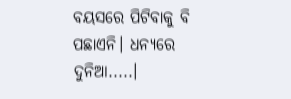ବୟସରେ ପିଟିବାକୁ ବି ପଛାଏନି। ଧନ୍ୟରେ ଦୁନିଆ.....।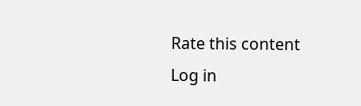Rate this content
Log in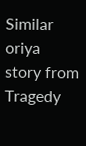Similar oriya story from Tragedy